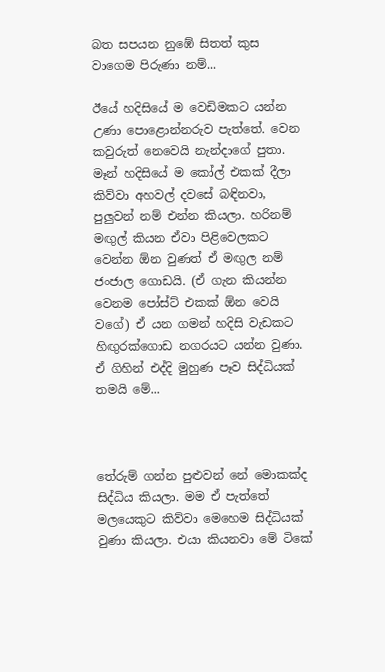බත සපයන නුඹේ සිතත් කුස වාගෙම පිරුණා නම්...

ඊයේ හදිසියේ ම වෙඩිමකට යන්න උණා පොළොන්නරුව පැත්තේ. වෙන කවුරුත් නෙවෙයි නැන්දාගේ පුතා. මෑන් හදිසියේ ම කෝල් එකක් දීලා කිව්වා අහවල් දවසේ බඳිනවා, පුලුවන් නම් එන්න කියලා. හරිනම් මඟුල් කියන ඒවා පිළිවෙලකට වෙන්න ඕන වුණත් ඒ මඟුල නම් ජංජාල ගොඩයි. (ඒ ගැන කියන්න වෙනම පෝස්ට් එකක් ඕන වෙයි වගේ) ඒ යන ගමන් හදිසි වැඩකට හිඟුරක්ගොඩ නගරයට යන්න වුණා. ඒ ගිහින් එද්දි මුහුණ පෑව සිද්ධියක් තමයි මේ...



තේරුම් ගන්න පුළුවන් නේ මොකක්ද සිද්ධිය කියලා. මම ඒ පැත්තේ මලයෙකුට කිව්වා මෙහෙම සිද්ධියක් වුණා කියලා. එයා කියනවා මේ ටිකේ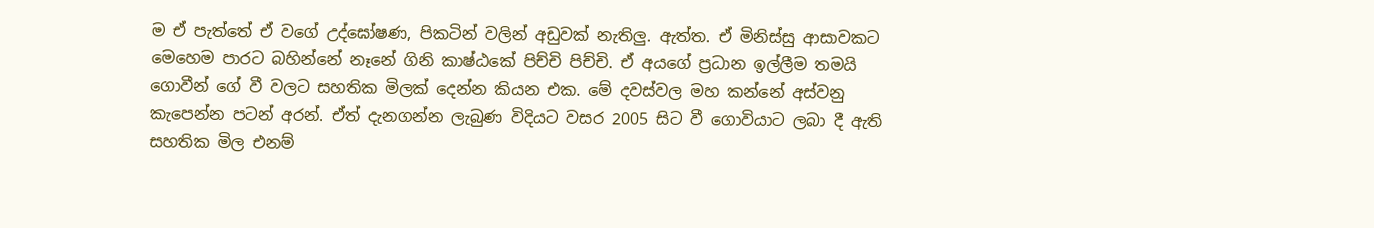ම ඒ පැත්තේ ඒ වගේ උද්ඝෝෂණ, පිකටින් වලින් අඩුවක් නැතිලු. ඇත්ත. ඒ මිනිස්සු ආසාවකට මෙහෙම පාරට බහින්නේ නෑනේ ගිනි කාෂ්ඨකේ පිච්චි පිච්චි. ඒ අයගේ ප්‍රධාන ඉල්ලීම තමයි ගොවීන් ගේ වී වලට සහතික මිලක් දෙන්න කියන එක. මේ දවස්වල මහ කන්නේ අස්වනු කැපෙන්න පටන් අරන්. ඒත් දැනගන්න ලැබුණ විදියට වසර 2005 සිට වී ගොවියාට ලබා දී ඇති සහතික මිල එනම්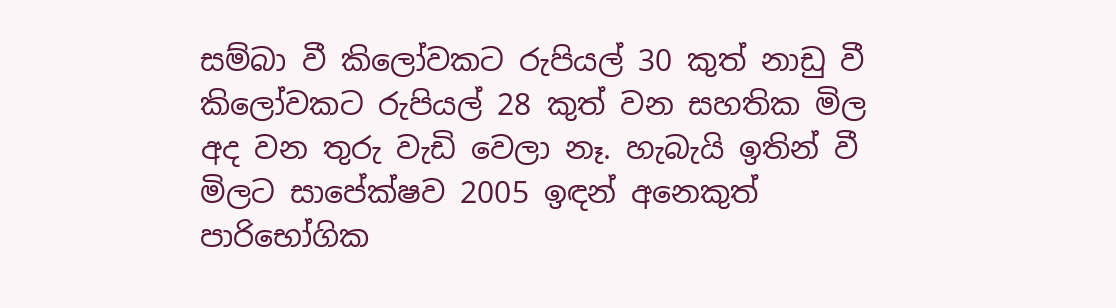සම්බා වී කිලෝවකට රුපියල් 30 කුත් නාඩු වී කිලෝවකට රුපියල් 28 කුත් වන සහතික මිල අද වන තුරු වැඩි වෙලා නෑ. හැබැයි ඉතින් වී මිලට සාපේක්ෂව 2005 ඉඳන් අනෙකුත් පාරිභෝගික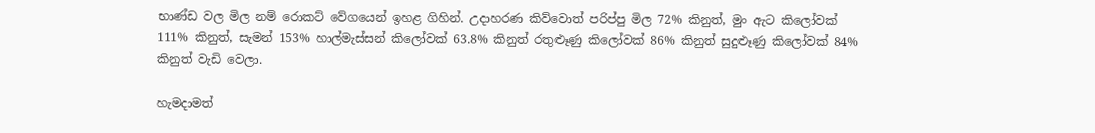භාණ්ඩ වල මිල නම් රොකට් වේගයෙන් ඉහළ ගිහින්. උදාහරණ කිව්වොත් පරිප්පු මිල 72% කිනුත්, මුං ඇට කිලෝවක්‌ 111% කිනුත්, සැමන් 153% හාල්මැස්‌සන් කිලෝවක්‌ 63.8% කිනුත් රතුළූණු කිලෝවක්‌ 86% කිනුත් සුදුළූණු කිලෝවක්‌ 84% කිනුත් වැඩි වෙලා.

හැමදාමත්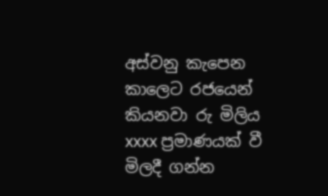අස්වනු කැපෙන කාලෙට රජයෙන් කියනවා රු මිලිය xxxx ප්‍රමාණයක් වී මිලදී ගන්න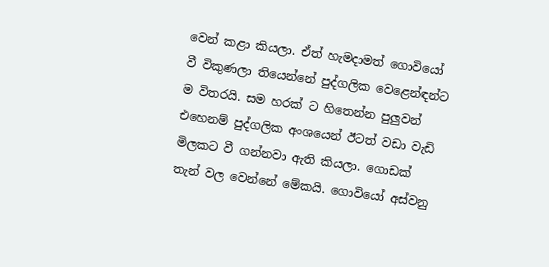වෙන් කළා කියලා. ඒත් හැමදාමත් ගොවියෝ වී විකුණලා තියෙන්නේ පුද්ගලික වෙළෙන්ඳන්ට ම විතරයි. සම හරක් ට හිතෙන්න පුලුවන් එහෙනම් පුද්ගලික අංශයෙන් ඊටත් වඩා වැඩි මිලකට වී ගන්නවා ඇති කියලා. ගොඩක් තැන් වල වෙන්නේ මේකයි. ගොවියෝ අස්වනු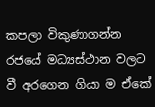කපලා විකුණාගන්න රජයේ මධ්‍යස්ථාන වලට වී අරගෙන ගියා ම ඒකේ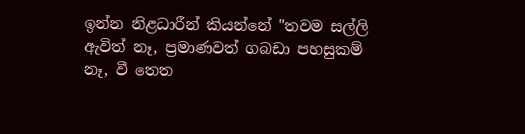ඉන්න නිළධාරීන් කියන්නේ "තවම සල්ලි ඇවිත් නෑ, ප්‍රමාණවත් ගබඩා පහසුකම් නෑ, වී තෙත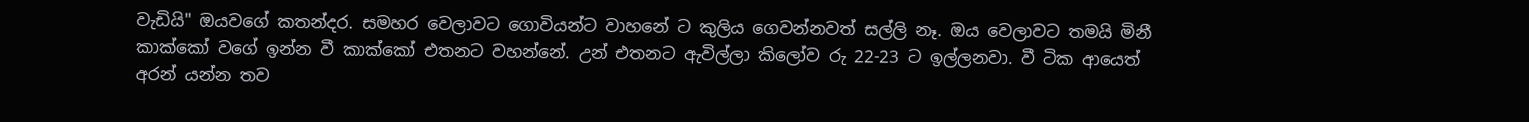වැඩියි" ඔයවගේ කතන්දර. සමහර වෙලාවට ගොවියන්ට වාහනේ ට කුලිය ගෙවන්නවත් සල්ලි නෑ. ඔය වෙලාවට තමයි මිනී කාක්කෝ වගේ ඉන්න වී කාක්කෝ එතනට වහන්නේ. උන් එතනට ඇවිල්ලා කිලෝව රු 22-23 ට ඉල්ලනවා. වී ටික ආයෙත් අරන් යන්න තව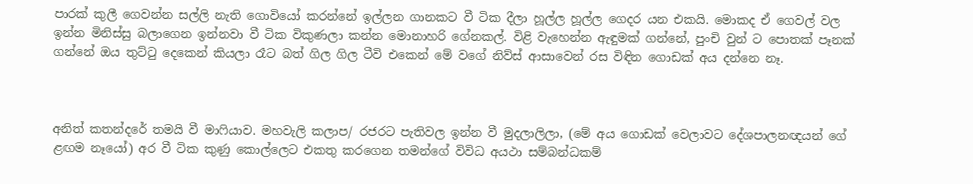පාරක් කුලී ගෙවන්න සල්ලි නැති ගොවියෝ කරන්නේ ඉල්ලන ගානකට වී ටික දීලා හූල්ල හූල්ල ගෙදර යන එකයි. මොකද ඒ ගෙවල් වල ඉන්න මිනිස්සු බලාගෙන ඉන්නවා වී ටික විකුණලා කන්න මොනාහරි ගේනකල්. විළි වැහෙන්න ඇඳුමක් ගන්නේ, පුංචි වුන් ට පොතක් පෑනක් ගන්නේ ඔය තුට්ටු දෙකෙන් කියලා රෑට බත් ගිල ගිල ටීවි එකෙන් මේ වගේ නිව්ස් ආසාවෙන් රස විඳින ගොඩක් අය දන්නෙ නෑ.



අනිත් කතන්දරේ තමයි වී මාෆියාව. මහවැලි කලාප/ රජරට පැතිවල ඉන්න වී මුදලාලිලා, (මේ අය ගොඩක් වෙලාවට දේශපාලනඥයන් ගේ ළඟම නෑයෝ) අර වී ටික කුණු කොල්ලෙට එකතු කරගෙන තමන්ගේ විවිධ අයථා සම්බන්ධකම්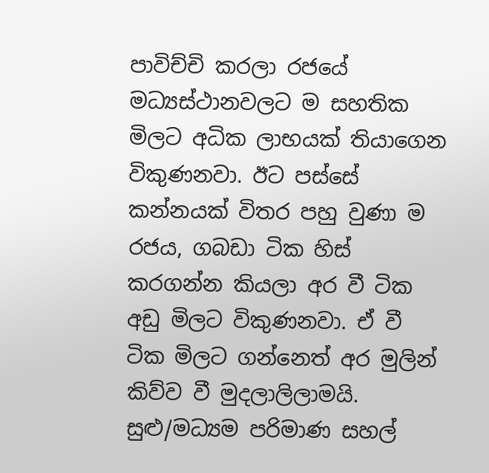පාවිච්චි කරලා රජයේ මධ්‍යස්ථානවලට ම සහතික මිලට අධික ලාභයක් තියාගෙන විකුණනවා. ඊට පස්සේ කන්නයක් විතර පහු වුණා ම රජය, ගබඩා ටික හිස් කරගන්න කියලා අර වී ටික අඩු මිලට විකුණනවා. ඒ වී ටික මිලට ගන්නෙත් අර මුලින් කිව්ව වී මුදලාලිලාමයි. සුළු/මධ්‍යම පරිමාණ සහල්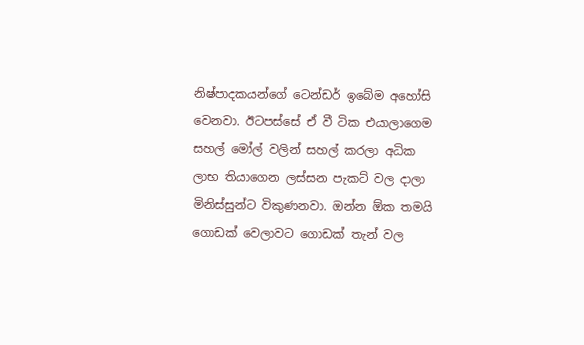නිෂ්පාදකයන්ගේ ටෙන්ඩර් ඉබේම අහෝසි වෙනවා. ඊටපස්සේ ඒ වී ටික එයාලාගෙම සහල් මෝල් වලින් සහල් කරලා අධික ලාභ තියාගෙන ලස්සන පැකට් වල දාලා මිනිස්සුන්ට විකුණනවා. ඔන්න ඕක තමයි ගොඩක් වෙලාවට ගොඩක් තැන් වල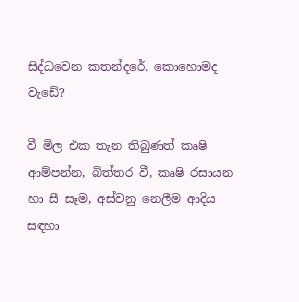සිද්ධවෙන කතන්දරේ. කොහොමද වැඩේ?

වී මිල එක තැන තිබුණත් කෘෂි ආම්පන්න, බිත්තර වී, කෘෂි රසායන හා සී සෑම, අස්වනු නෙලීම ආදිය සඳහා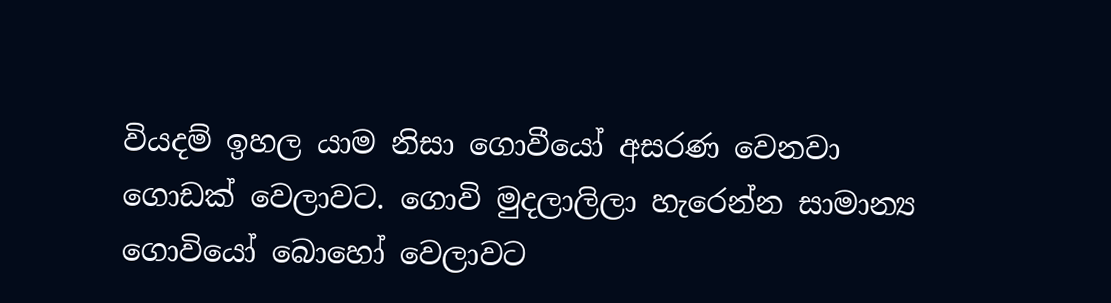වියදම් ඉහල යාම නිසා ගොවීයෝ අසරණ වෙනවා ගොඩක් වෙලාවට. ගොවි මුදලාලිලා හැරෙන්න සාමාන්‍ය ගොවියෝ බොහෝ වෙලාවට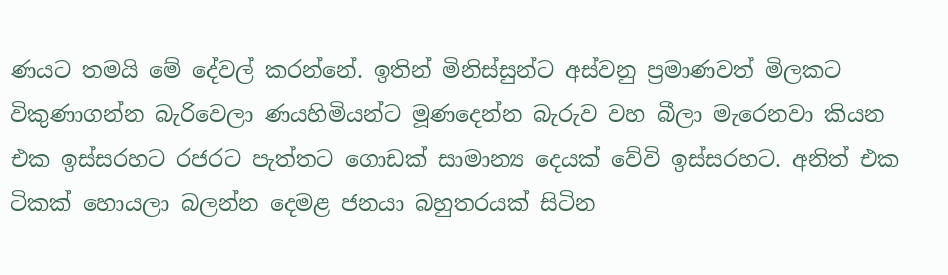ණයට තමයි මේ දේවල් කරන්නේ. ඉතින් මිනිස්සුන්ට අස්වනු ප්‍රමාණවත් මිලකට විකුණාගන්න බැරිවෙලා ණයහිමියන්ට මූණදෙන්න බැරුව වහ බීලා මැරෙනවා කියන එක ඉස්සරහට රජරට පැත්තට ගොඩක් සාමාන්‍ය දෙයක් වේවි ඉස්සරහට. අනිත් එක ටිකක් හොයලා බලන්න දෙමළ ජනයා බහුතරයක් සිටින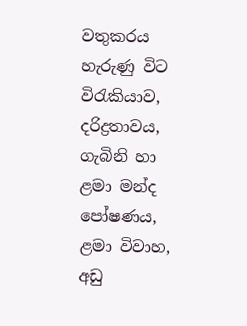වතුකරය හැරුණු විට විරැකියාව, දරිද්‍රතාවය, ගැබිනි හා ළමා මන්ද පෝෂණය, ළමා විවාහ, අඩු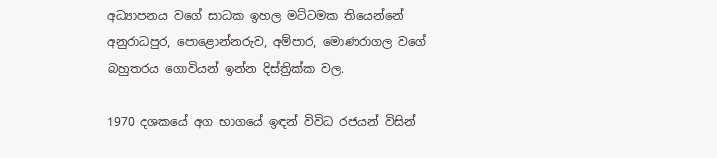අධ්‍යාපනය වගේ සාධක ඉහල මට්ටමක තියෙන්නේ අනුරාධපුර, පොළොන්නරුව, අම්පාර, මොණරාගල වගේ බහුතරය ගොවියන් ඉන්න දිස්ත්‍රික්ක වල.

1970 දශකයේ අග භාගයේ ඉඳන් විවිධ රජයන් විසින්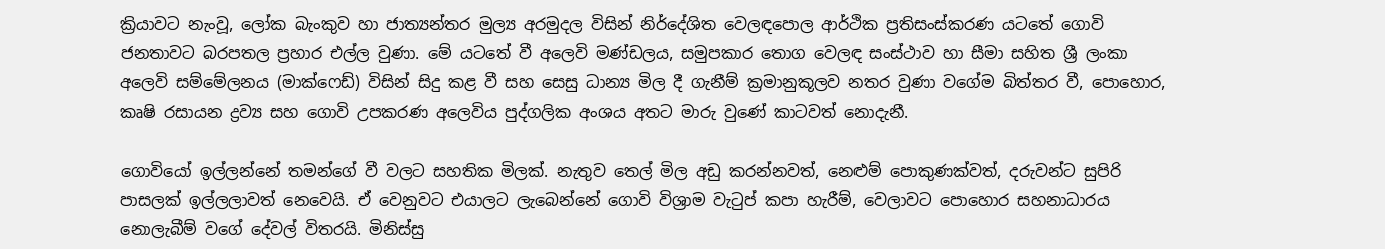ක්‍රියාවට නැංවූ, ලෝක බැංකුව හා ජාත්‍යන්තර මුල්‍ය අරමුදල විසින් නිර්දේශිත වෙලඳපොල ආර්ථික ප්‍රතිසංස්කරණ යටතේ ගොවි ජනතාවට බරපතල ප්‍රහාර එල්ල වුණා. මේ යටතේ වී අලෙවි මණ්ඩලය, සමුපකාර තොග වෙලඳ සංස්ථාව හා සීමා සහිත ශ්‍රී ලංකා අලෙවි සම්මේලනය (මාක්ෆෙඩ්) විසින් සිදු කළ වී සහ සෙසු ධාන්‍ය මිල දී ගැනීම් ක්‍රමානුකූලව නතර වුණා වගේම බිත්තර වී, පොහොර, කෘෂි රසායන ද්‍රව්‍ය සහ ගොවි උපකරණ අලෙවිය පුද්ගලික අංශය අතට මාරු වුණේ කාටවත් නොදැනී.

ගොවියෝ ඉල්ලන්නේ තමන්ගේ වී වලට සහතික මිලක්. නැතුව තෙල් මිල අඩු කරන්නවත්, නෙළුම් පොකුණක්වත්, දරුවන්ට සුපිරි පාසලක් ඉල්ලලාවත් නෙවෙයි. ඒ වෙනුවට එයාලට ලැබෙන්නේ ගොවි විශ්‍රාම වැටුප් කපා හැරීම්, වෙලාවට පොහොර සහනාධාරය නොලැබීම් වගේ දේවල් විතරයි. මිනිස්සු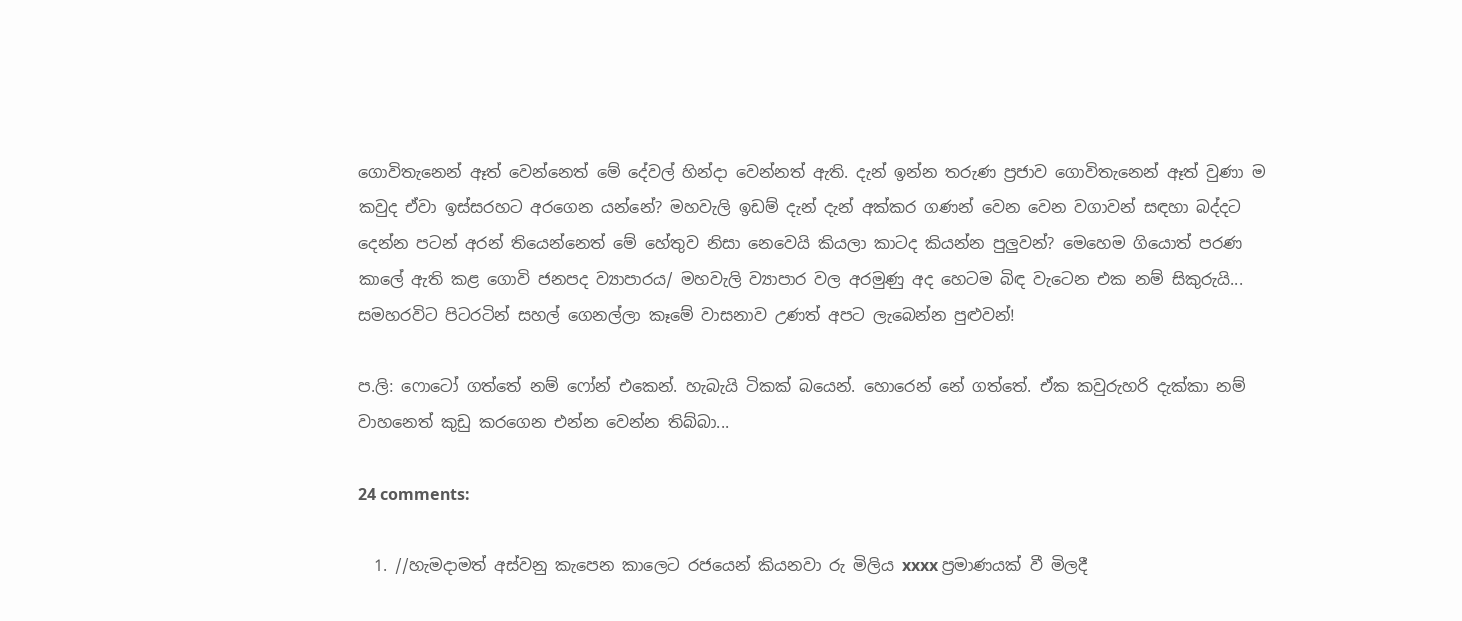ගොවිතැනෙන් ඈත් වෙන්නෙත් මේ දේවල් හින්දා වෙන්නත් ඇති. දැන් ඉන්න තරුණ ප්‍රජාව ගොවිතැනෙන් ඈත් වුණා ම කවුද ඒවා ඉස්සරහට අරගෙන යන්නේ? මහවැලි ඉඩම් දැන් දැන් අක්කර ගණන් වෙන වෙන වගාවන් සඳහා බද්දට දෙන්න පටන් අරන් තියෙන්නෙත් මේ හේතුව නිසා නෙවෙයි කියලා කාටද කියන්න පුලුවන්? මෙහෙම ගියොත් පරණ කාලේ ඇති කළ ගොවි ජනපද ව්‍යාපාරය/ මහවැලි ව්‍යාපාර වල අරමුණු අද හෙටම බිඳ වැටෙන එක නම් සිකුරුයි... සමහරවිට පිටරටින් සහල් ගෙනල්ලා කෑමේ වාසනාව උණත් අපට ලැබෙන්න පුළුවන්!

ප.ලි: ෆොටෝ ගත්තේ නම් ෆෝන් එකෙන්. හැබැයි ටිකක් බයෙන්. හොරෙන් නේ ගත්තේ. ඒක කවුරුහරි දැක්කා නම් වාහනෙත් කුඩු කරගෙන එන්න වෙන්න තිබ්බා...

24 comments:

  1. //හැමදාමත් අස්වනු කැපෙන කාලෙට රජයෙන් කියනවා රු මිලිය xxxx ප්‍රමාණයක් වී මිලදී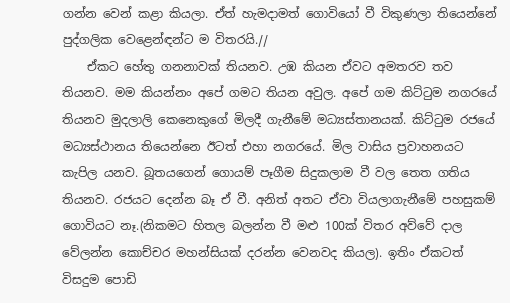ගන්න වෙන් කළා කියලා. ඒත් හැමදාමත් ගොවියෝ වී විකුණලා තියෙන්නේ පුද්ගලික වෙළෙන්ඳන්ට ම විතරයි.//
    ඒකට හේතු ගනනාවක් තියනව. උඹ කියන ඒවට අමතරව තව තියනව. මම කියන්නං අපේ ගමට තියන අවුල. අපේ ගම කිට්ටුම නගරයේ තියනව මුදලාලි කෙනෙකුගේ මිලදී ගැනීමේ මධ්‍යස්තානයක්. කිට්ටුම රජයේ මධ්‍යස්ථානය තියෙන්නෙ ඊටත් එහා නගරයේ. මිල වාසිය ප්‍රවාහනයට කැපිල යනව. බූතයගෙන් ගොයම් පෑගීම සිදුකලාම වී වල තෙත ගතිය තියනව. රජයට දෙන්න බෑ ඒ වී. අනිත් අතට ඒවා වියලාගැනීමේ පහසුකම් ගොවියට නෑ.(නිකමට හිතල බලන්න වී මළු 100ක් විතර අව්වේ දාල වේලන්න කොච්චර මහන්සියක් දරන්න වෙනවද කියල). ඉතිං ඒකටත් විසදුම පොඩි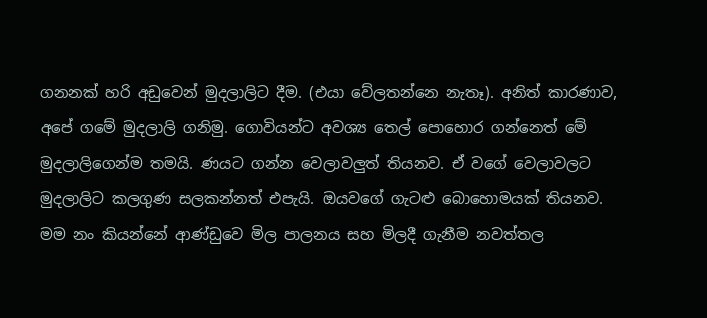ගනනක් හරි අඩුවෙන් මුදලාලිට ‍දීම. (එයා වේලතන්නෙ නැතෑ). අනිත් කාරණාව, අපේ ගමේ මුදලාලි ගනිමු. ගොවියන්ට අවශ්‍ය තෙල් පොහොර ගන්නෙත් මේ මුදලාලිගෙන්ම තමයි. ණයට ගන්න වෙලාවලුත් තියනව. ඒ වගේ වෙලාවලට මුදලාලිට කලගුණ සලකන්නත් එපැයි. ඔයවගේ ගැටළු බොහොමයක් තියනව. මම නං කියන්නේ ආණ්ඩුවෙ මිල පාලනය සහ මිලදී ගැනීම නවත්තල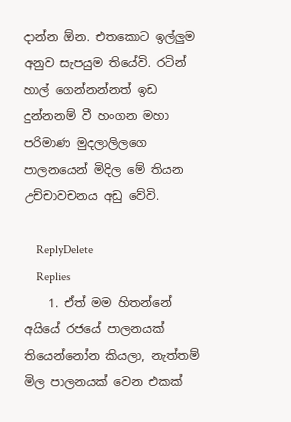දාන්න ඕන. එතකොට ඉල්ලුම අනුව සැපයුම තියේවි. රටින් හාල් ගෙන්නන්නත් ඉඩ දුන්නනම් වී හංගන මහා පරිමාණ මුදලාලිලගෙ පාලනයෙන් මිදිල මේ තියන උච්චාවචනය අඩු වේවි.

    ReplyDelete
    Replies
    1. ඒත් මම හිතන්නේ අයියේ රජයේ පාලනයක් තියෙන්නෝන කියලා, නැත්තම් මිල පාලනයක් වෙන එකක්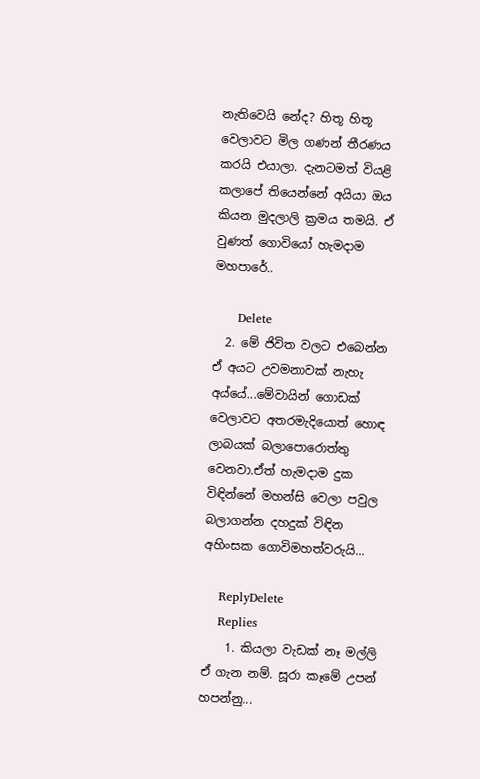නැතිවෙයි නේද? හිතූ හිතූ වෙලාවට මිල ගණන් තීරණය කරයි එයාලා. දැනටමත් වියළි කලාපේ තියෙන්නේ අයියා ඔය කියන මුදලාලි ක්‍රමය තමයි. ඒ වුණත් ගොවියෝ හැමදාම මහපාරේ..

      Delete
  2. මේ ජිවිත වලට එබෙන්න ඒ අයට උවමනාවක් නැහැ අය්යේ...මේවායින් ගොඩක් වෙලාවට අතරමැදියොත් හොඳ ලාබයක් බලාපොරොත්තු වෙනවා.ඒත් හැමදාම දුක විඳින්නේ මහන්සි වෙලා පවුල බලාගන්න දහදුක් විඳින අහිංසක ගොවිමහත්වරුයි...

    ReplyDelete
    Replies
    1. කියලා වැඩක් නෑ මල්ලි ඒ ගැන නම්. සූරා කෑමේ උපන් හපන්නු...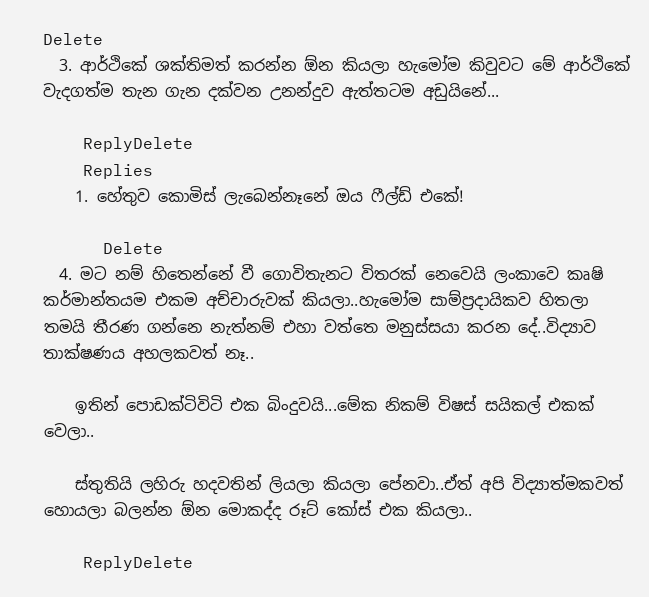Delete
  3. ආර්ථිකේ ශක්තිමත් කරන්න ඕන කියලා හැමෝම කිවුවට මේ ආර්ථිකේ වැදගත්ම තැන ගැන දක්වන උනන්දුව ඇත්තටම අඩුයිනේ...

    ReplyDelete
    Replies
    1. හේතුව කොමිස් ලැබෙන්නෑනේ ඔය ෆීල්ඩ් එකේ!

      Delete
  4. මට නම් හිතෙන්නේ වී ගොවිතැනට විතරක් නෙවෙයි ලංකාවෙ කෘෂි කර්මාන්තයම එකම අච්චාරුවක් කියලා..හැමෝම සාම්ප්‍රදායිකව හිතලා තමයි තීරණ ගන්නෙ නැත්නම් එහා වත්තෙ මනුස්සයා කරන දේ..විද්‍යාව තාක්ෂණය අහලකවත් නෑ..

    ඉතින් පොඩක්ටිවිටි එක බිංදුවයි...මේක නිකම් විෂස් සයිකල් එකක් වෙලා..

    ස්තුතියි ලහිරු හදවතින් ලියලා කියලා පේනවා..ඒත් අපි විද්‍යාත්මකවත් හොයලා බලන්න ඕන මොකද්ද රූට් කෝස් එක කියලා..

    ReplyDelete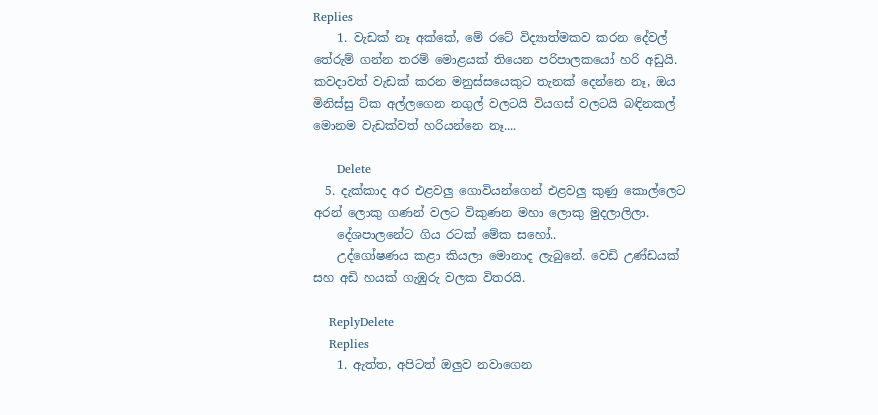Replies
    1. වැඩක් නෑ අක්කේ, මේ රටේ විද්‍යාත්මකව කරන දේවල් තේරුම් ගන්න තරම් මොළයක් තියෙන පරිපාලකයෝ හරි අඩුයි. කවදාවත් වැඩක් කරන මනුස්සයෙකුට තැනක් දෙන්නෙ නෑ, ඔය මිනිස්සු ට්ක අල්ලගෙන නගුල් වලටයි වියගස් වලටයි බඳිනකල් මොනම වැඩක්වත් හරියන්නෙ නෑ....

      Delete
  5. දැක්කාද අර එළවලු ගොවියන්ගෙන් එළවලු කුණු කොල්ලෙට අරන් ලොකු ගණන් වලට විකුණන මහා ලොකු මුදලාලිලා.
    දේශපාලනේට ගිය රටක් මේක සහෝ..
    උද්ගෝෂණය කළා කියලා මොනාද ලැබුනේ. වෙඩි උණ්ඩයක් සහ අඩි හයක් ගැඹුරු වලක විතරයි.

    ReplyDelete
    Replies
    1. ඇත්ත, අපිටත් ඔලුව නවාගෙන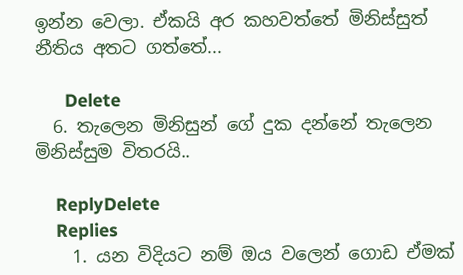ඉන්න වෙලා. ඒකයි අර කහවත්තේ මිනිස්සුත් නීතිය අතට ගත්තේ...

      Delete
  6. තැලෙන මිනිසුන් ගේ දුක දන්නේ තැලෙන මිනිස්සුම විතරයි..

    ReplyDelete
    Replies
    1. යන විදියට නම් ඔය වලෙන් ගොඩ ඒමක්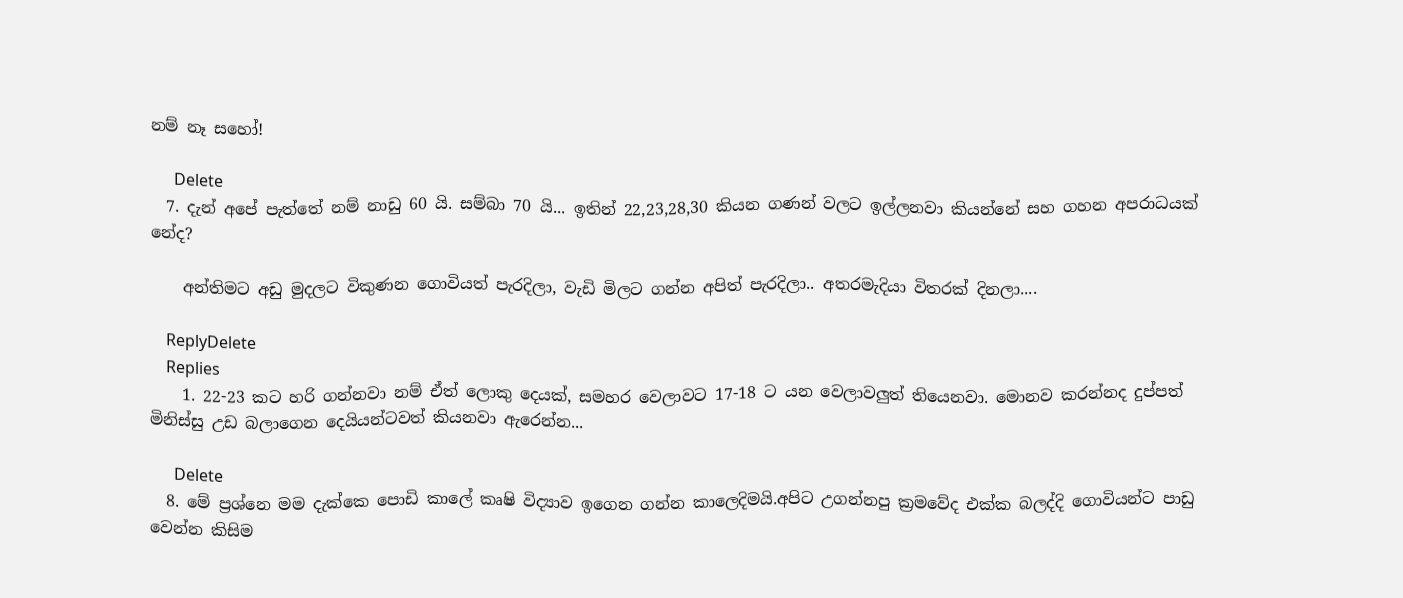නම් නෑ සහෝ!

      Delete
  7. දැන් අපේ පැත්තේ නම් නාඩු 60 යි. සම්බා 70 යි... ඉතින් 22,23,28,30 කියන ගණන් වලට ඉල්ලනවා කියන්නේ සහ ගහන අපරාධයක් නේද?

    අන්තිමට අඩු මුදලට විකුණන ගොවියත් පැරදිලා, වැඩි මිලට ගන්න අපිත් පැරදිලා.. අතරමැදියා විතරක් දිනලා....

    ReplyDelete
    Replies
    1. 22-23 කට හරි ගන්නවා නම් ඒත් ලොකු දෙයක්, සමහර වෙලාවට 17-18 ට යන වෙලාවලුත් තියෙනවා. මොනව කරන්නද දුප්පත් මිනිස්සු උඩ බලාගෙන දෙයියන්ටවත් කියනවා ඇරෙන්න...

      Delete
  8. මේ ප්‍රශ්නෙ මම දැක්කෙ පොඩි කාලේ කෘෂි විද්‍යාව ඉගෙන ගන්න කාලෙදිමයි.අපිට උගන්නපු ක්‍රමවේද එක්ක බලද්දි ගොවියන්ට පාඩු වෙන්න කිසිම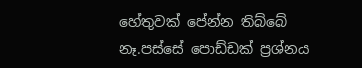හේතුවක් පේන්න තිබ්බේ නෑ.පස්සේ පොඩ්ඩක් ප්‍රශ්නය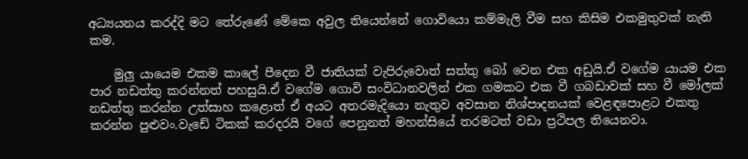අධ්‍යයනය කරද්දි මට තේරුණේ මේකෙ අවුල තියෙන්නේ ගොවියො කම්මැලි වීම සහ කිසිම එකමුතුවක් නැති කම.

    මුලු යායෙම එකම කාලේ පීදෙන වී ජාතියක් වැපිරුවොත් සත්තු බෝ වෙන එක අඩුයි.ඒ වගේම යායම එක පාර නඩත්තු කරන්නත් පහසුයි.ඒ වගේම ගොවි සංවිධානවලින් එක ගමකට එක වී ගබඩාවක් සහ වී මෝලක් නඩත්තු කරන්න උත්සාහ කළොත් ඒ අයට අතරමැදියො නැතුව අවසාන නිශ්පාදනයක් වෙළඳපොළට එකතු කරන්න පුළුවං.වැඩේ ටිකක් කරදරයි වගේ පෙනුනත් මහන්සියේ තරමටත් වඩා ප්‍රථිපල තියෙනවා.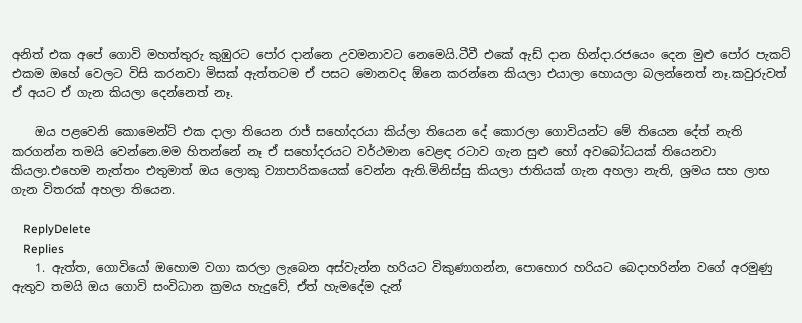අනිත් එක අපේ ගොවි මහත්තුරු කුඹුරට පෝර දාන්නෙ උවමනාවට නෙමෙයි.ටීවී එකේ ඇඩ් දාන හින්දා.රජයෙං දෙන මුළු පෝර පැකට් එකම ඔහේ වෙලට විසි කරනවා මිසක් ඇත්තටම ඒ පසට මොනවද ඕනෙ කරන්නෙ කියලා එයාලා හොයලා බලන්නෙත් නෑ.කවුරුවත් ඒ අයට ඒ ගැන කියලා දෙන්නෙත් නෑ.

    ඔය පළවෙනි කොමෙන්ට් එක දාලා තියෙන රාජ් සහෝදරයා කිය්ලා තියෙන දේ කොරලා ගොවියන්ට මේ තියෙන දේත් නැති කරගන්න තමයි වෙන්නෙ.මම හිතන්නේ නෑ ඒ සහෝදරයට වර්ථමාන වෙළඳ රටාව ගැන සුළු හෝ අවබෝධයක් තියෙනවා කියලා.එහෙම නැත්තං එතුමාත් ඔය ලොකු ව්‍යාපාරිකයෙක් වෙන්න ඇති.මිනිස්සු කියලා ජාතියක් ගැන අහලා නැති, ශ්‍රමය සහ ලාභ ගැන විතරක් අහලා තියෙන.

    ReplyDelete
    Replies
    1. ඇත්ත, ගොවියෝ ඔහොම වගා කරලා ලැබෙන අස්වැන්න හරියට විකුණාගන්න, පොහොර හරියට බෙදාහරින්න වගේ අරමුණු ඇතුව තමයි ඔය ගොවි සංවිධාන ක්‍රමය හැදුවේ, ඒත් හැමදේම දැන්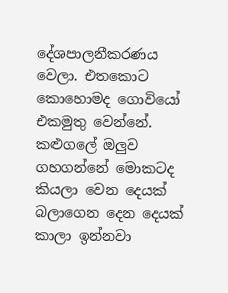දේශපාලනීකරණය වෙලා. එතකොට කොහොමද ගොවියෝ එකමුතු වෙන්නේ. කළුගලේ ඔලුව ගහගන්නේ මොකටද කියලා වෙන දෙයක් බලාගෙන දෙන දෙයක් කාලා ඉන්නවා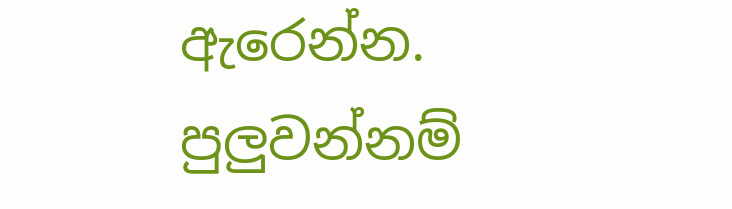ඇරෙන්න. පුලුවන්නම්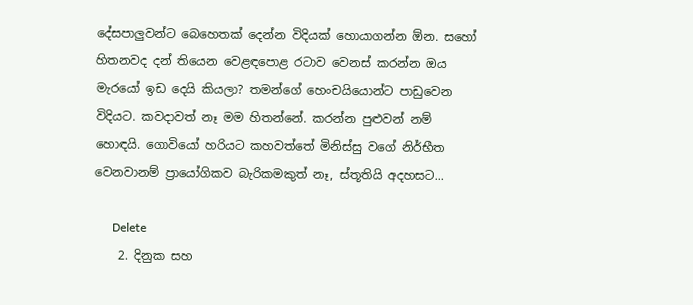දේසපාලුවන්ට බෙහෙතක් දෙන්න විදියක් හොයාගන්න ඕන. සහෝ හිතනවද දන් තියෙන වෙළඳපොළ රටාව වෙනස් කරන්න ඔය මැරයෝ ඉඩ දෙයි කියලා? තමන්ගේ හෙංචයියොන්ට පාඩුවෙන විදියට. කවදාවත් නෑ මම හිතන්නේ. කරන්න පුළුවන් නම් හොඳයි. ගොවියෝ හරියට කහවත්තේ මිනිස්සු වගේ නිර්භීත වෙනවානම් ප්‍රායෝගිකව බැරිකමකුත් නෑ, ස්තූතියි අදහසට...

      Delete
    2. දිනුක සහ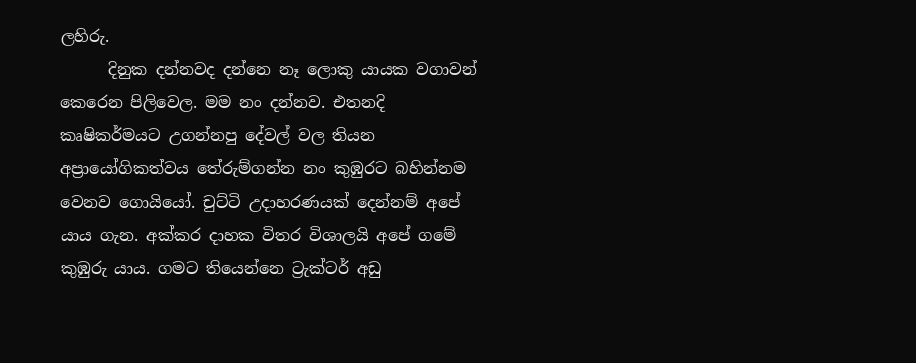ලහිරු.
      දිනුක දන්නවද දන්නෙ නෑ ලොකු යායක වගාවන් කෙරෙන පිලිවෙල. මම නං දන්නව. එතනදි කෘෂිකර්මයට උගන්නපු දේවල් වල තියන අප්‍රායෝගිකත්වය තේරුම්ගන්න නං කුඹුරට බහින්නම වෙනව ගොයියෝ. චුට්ටි උදාහරණයක් දෙන්නම් අපේ යාය ගැන. අක්කර දාහක විතර විශාලයි අපේ ගමේ කුඹුරු යාය. ගමට තියෙන්නෙ ට්‍රැක්ටර් අඩු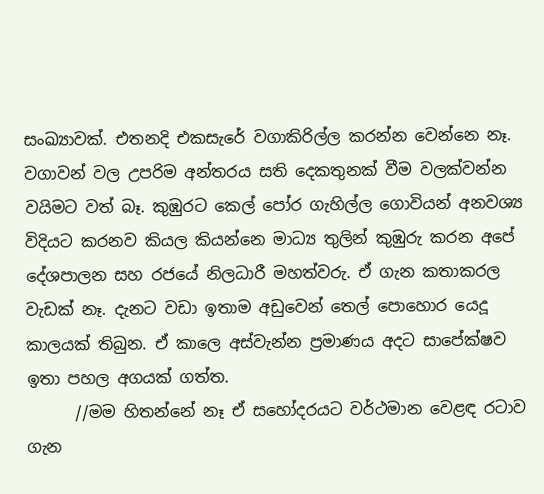සංඛ්‍යාවක්. එතනදි එකසැරේ වගාකිරිල්ල කරන්න වෙන්නෙ නෑ. වගාවන් වල උපරිම අන්තරය සති දෙකතුනක් වීම වලක්වන්න වයිමට වත් බෑ. කුඹුරට කෙල් පෝර ගැහිල්ල ගොවියන් අනවශ්‍ය විදියට කරනව කියල කියන්නෙ මාධ්‍ය තුලින් කුඹුරු කරන අපේ දේශපාලන සහ රජයේ නිලධාරී මහත්වරු. ඒ ගැන කතාකරල වැඩක් නෑ. දැනට වඩා ඉතාම අඩුවෙන් තෙල් පොහොර යෙදූ කාලයක් තිබුන. ඒ කාලෙ අස්වැන්න ප්‍රමාණය අදට සාපේක්ෂව ඉතා පහල අගයක් ගත්ත.
      //මම හිතන්නේ නෑ ඒ සහෝදරයට වර්ථමාන වෙළඳ රටාව ගැන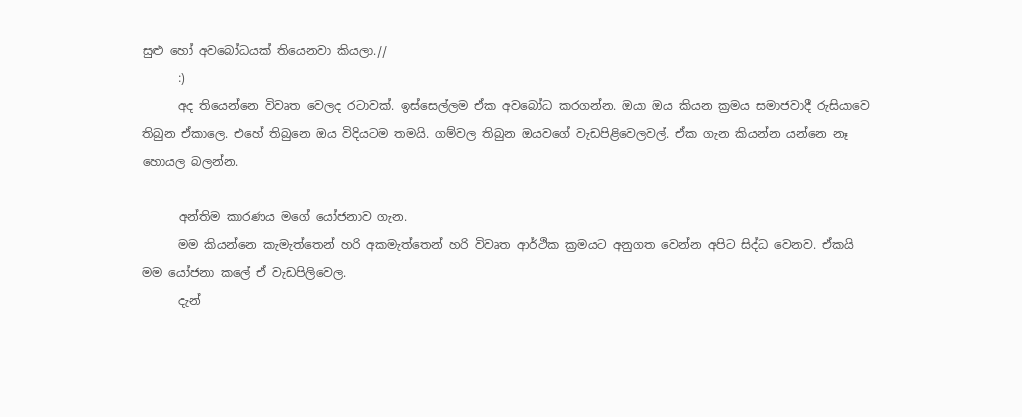සුළු හෝ අවබෝධයක් තියෙනවා කියලා.//
      :)
      අද තියෙන්නෙ විවෘත වෙලද රටාවක්. ඉස්සෙල්ලම ඒක අවබෝධ කරගන්න. ඔයා ඔය කියන ක්‍රමය ‍සමාජවාදී රුසියාවෙ තිබුන ඒකාලෙ. එහේ තිබුනෙ ඔය විදියටම තමයි. ගම්වල තිබුන ඔයවගේ වැඩපිළිවෙලවල්. ඒක ගැන කියන්න යන්නෙ නෑ හොයල බලන්න.

      අන්තිම කාරණය මගේ යෝජනාව ගැන.
      මම කියන්නෙ කැමැත්තෙන් හරි අකමැත්තෙන් හරි විවෘත ආර්ථික ක්‍රමයට අනුගත වෙන්න අපිට සිද්ධ වෙනව. ඒකයි මම යෝජනා කලේ ඒ වැඩපිලිවෙල.
      දැන්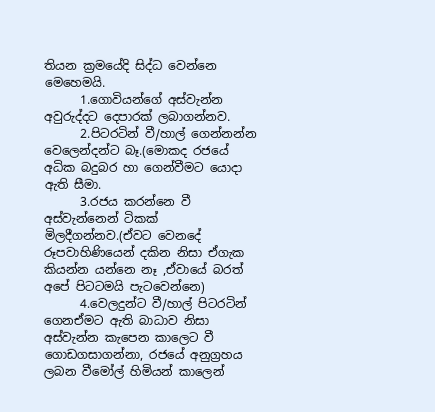තියන ක්‍රමයේදි සිද්ධ වෙන්නෙ මෙහෙමයි.
      1.ගොවියන්ගේ අස්වැන්න අවුරුද්දට දෙපාරක් ලබාගන්නව.
      2.පිටරටින් වී/හාල් ගෙන්නන්න වෙලෙන්දන්ට බෑ.(මොකද රජයේ අධික බදුබර හා ගෙන්වීමට යොදා ඇති සීමා.
      3.රජය කරන්නෙ වී අස්වැන්නෙන් ටිකක් මිලදීගන්නව.(ඒවට වෙනදේ රූපවාහිණියෙන් දකින නිසා ඒගැක කියන්න යන්නෙ නෑ ,ඒවායේ බරත් අපේ පිටටමයි පැටවෙන්නෙ)
      4.වෙලදුන්ට වී/හාල් පිටරටින් ගෙනඒමට ඇති බාධාව නිසා අස්වැන්න කැපෙන කාලෙට වී ගොඩගසාගන්නා, රජයේ අනුග්‍රහය ලබන වීමෝල් හිමියන් කාලෙන්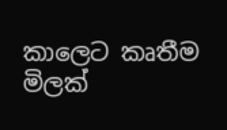කාලෙට කෘතීම මිලක්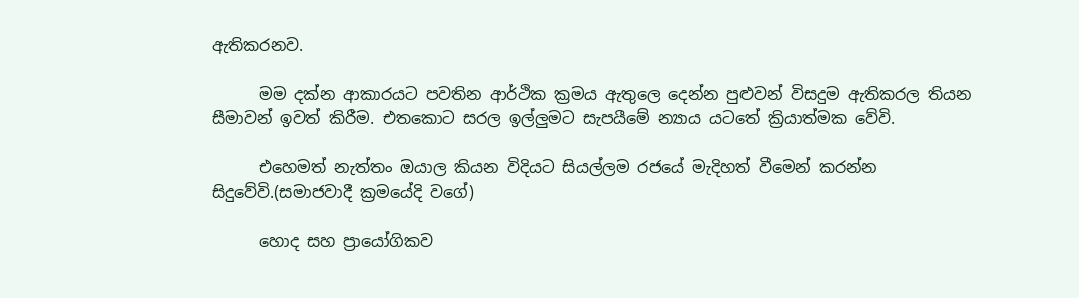ඇතිකරනව.

      මම දක්න ආකාරයට පවතින ආර්ථික ක්‍රමය ඇතුලෙ දෙන්න පුළුවන් විසදුම ඇතිකරල තියන සීමාවන් ඉවත් කිරීම. එතකොට සරල ඉල්ලුමට සැපයීමේ න්‍යාය යටතේ ක්‍රියාත්මක වේවි.

      එහෙමත් නැත්තං ඔයාල කියන විදියට සියල්ලම රජයේ මැදිහත් වීමෙන් කරන්න සිදුවේවි.(සමාජවාදී ක්‍රමයේදි වගේ)

      හොද සහ ප්‍රායෝගිකව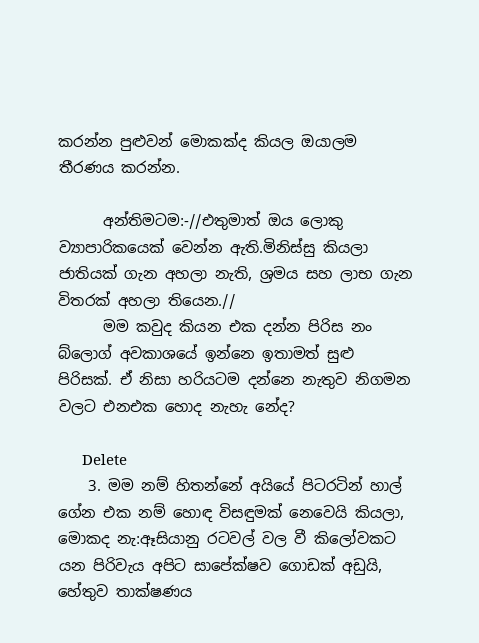කරන්න පුළුවන් මොකක්ද කියල ඔයාලම තීරණය කරන්න.

      අන්තිමටම:-//එතුමාත් ඔය ලොකු ව්‍යාපාරිකයෙක් වෙන්න ඇති.මිනිස්සු කියලා ජාතියක් ගැන අහලා නැති, ශ්‍රමය සහ ලාභ ගැන විතරක් අහලා තියෙන.//
      මම කවුද කියන එක දන්න පිරිස නං බ්ලොග් අවකාශයේ ඉන්නෙ ඉතාමත් සුළු පිරිසක්. ඒ නිසා හරියටම දන්නෙ නැතුව නිගමන වලට එනඑක හොද නැහැ නේද?

      Delete
    3. මම නම් හිතන්නේ අයියේ පිටරටින් හාල් ගේන එක නම් හොඳ විසඳුමක් නෙවෙයි කියලා, මොකද නැ:ඈසියානු රටවල් වල වී කිලෝවකට යන පිරිවැය අපිට සාපේක්ෂව ගොඩක් අඩුයි, හේතුව තාක්ෂණය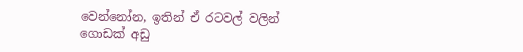වෙන්නෝන, ඉතින් ඒ රටවල් වලින් ගොඩක් අඩු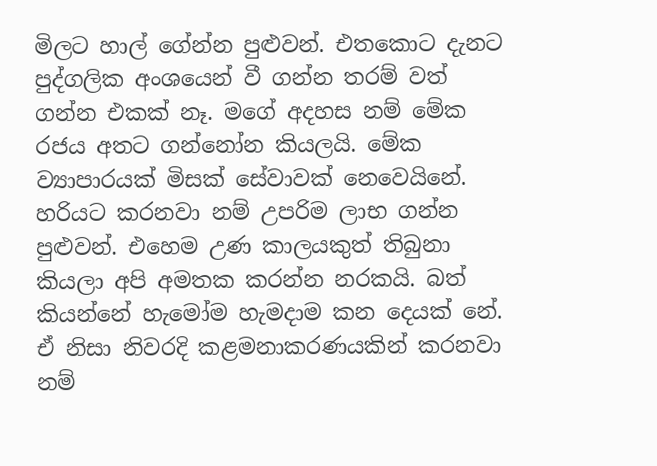මිලට හාල් ගේන්න පුළුවන්. එතකොට දැනට පුද්ගලික අංශයෙන් වී ගන්න තරම් වත් ගන්න එකක් නෑ. මගේ අදහස නම් මේක රජය අතට ගන්නෝන කියලයි. මේක ව්‍යාපාරයක් මිසක් සේවාවක් නෙවෙයිනේ. හරියට කරනවා නම් උපරිම ලාභ ගන්න පුළුවන්. එහෙම උණ කාලයකුත් තිබුනා කියලා අපි අමතක කරන්න නරකයි. බත් කියන්නේ හැමෝම හැමදාම කන දෙයක් නේ. ඒ නිසා නිවරදි කළමනාකරණයකින් කරනවා නම්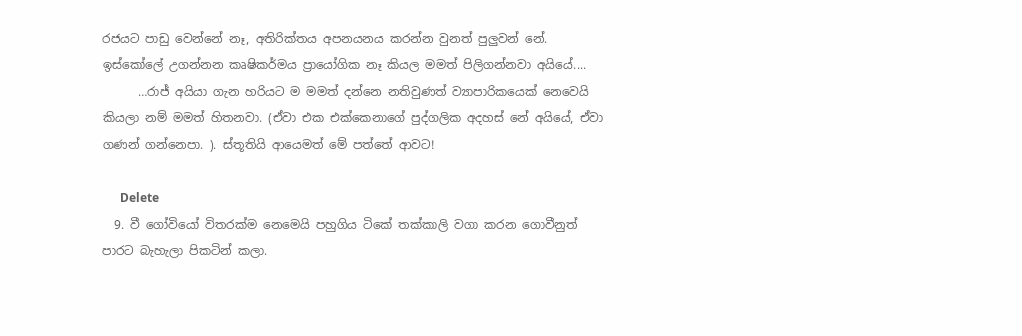රජයට පාඩු වෙන්නේ නෑ, අතිරික්තය අපනයනය කරන්න වුනත් පුලුවන් නේ. ඉස්කෝලේ උගන්නන කෘෂිකර්මය ප්‍රායෝගික නෑ කියල මමත් පිලිගන්නවා අයියේ....
      …රාජ් අයියා ගැන හරියට ම මමත් දන්නෙ නතිවුණත් ව්‍යාපාරිකයෙක් නෙවෙයි කියලා නම් මමත් හිතනවා. (ඒවා එක එක්කෙනාගේ පුද්ගලික අදහස් නේ අයියේ, ඒවා ගණන් ගන්නෙපා. ). ස්තූතියි ආයෙමත් මේ පත්තේ ආවට!

      Delete
  9. වී ගෝවියෝ විතරක්ම නෙමෙයි පහුගිය ටිකේ තක්කාලි වගා කරන ගොවීනුත් පාරට බැහැලා පිකටින් කලා.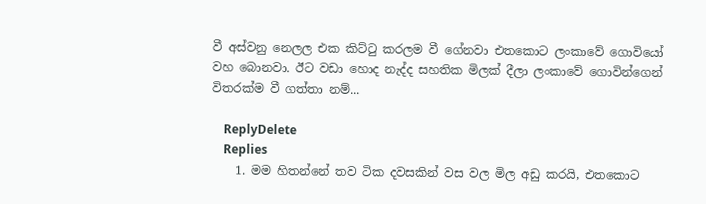වී අස්වනු නෙලල එක කිට්ටු කරලම වී ගේනවා එතකොට ලංකාවේ ගොවියෝ වහ බොනවා. ඊට වඩා හොද නැද්ද සහතික මිලක් දීලා ලංකාවේ ගොවින්ගෙන් විතරක්ම වී ගත්තා නම්...

    ReplyDelete
    Replies
    1. මම හිතන්නේ තව ටික දවසකින් වස වල මිල අඩු කරයි, එතකොට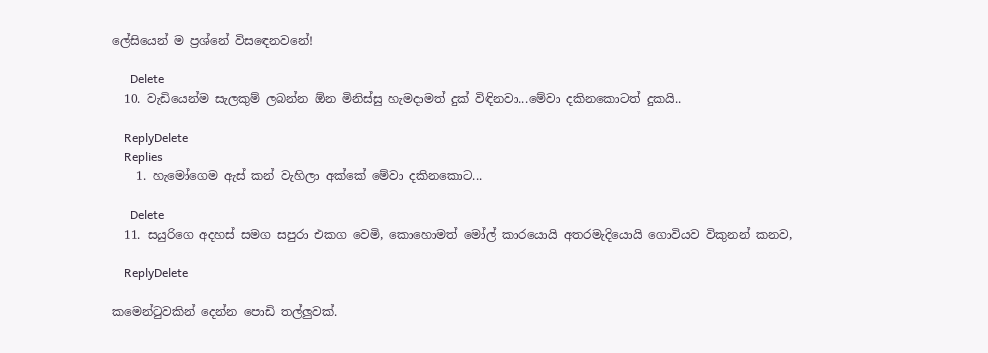ලේසියෙන් ම ප්‍රශ්නේ විසඳෙනවනේ!

      Delete
  10. වැඩියෙන්ම සැලකුම් ලබන්න ඕන මිනිස්සු හැමදාමත් දුක් විඳිනවා...මේවා දකිනකොටත් දුකයි..

    ReplyDelete
    Replies
    1. හැමෝගෙම ඇස් කන් වැහිලා අක්කේ මේවා දකිනකොට...

      Delete
  11. සයුරිගෙ අදහස් සමග සපුරා එකග වෙමි, කොහොමත් මෝල් කාරයොයි අතරමැදියොයි ගොවියව විකුනන් කනව,

    ReplyDelete

කමෙන්ටුවකින් දෙන්න පොඩි තල්ලුවක්.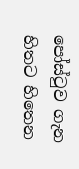පෝස්ටුව ගැන හිතට හිතෙන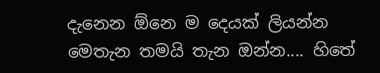දැනෙන ඕනෙ ම දෙයක් ලියන්න මෙතැන තමයි තැන ඔන්න.... හිතේ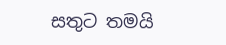සතුට තමයි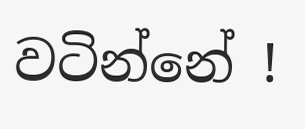වටින්නේ !